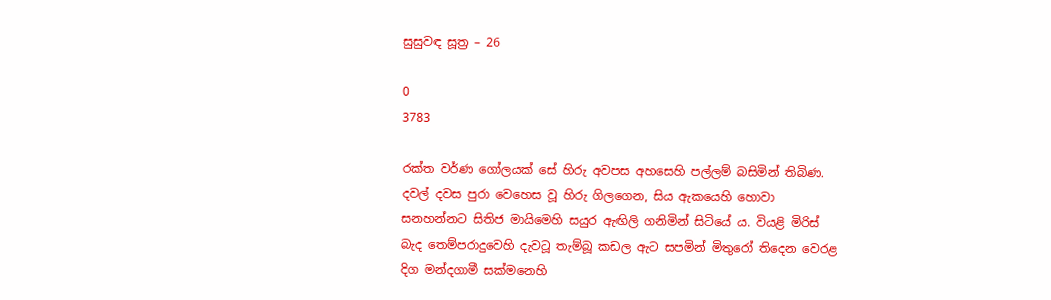සුසුවඳ සූත්‍ර – 26

0
3783

රක්ත වර්ණ ගෝලයක් සේ හිරු අවපස අහසෙහි පල්ලම් බසිමින් තිබිණ. දවල් දවස පුරා වෙහෙස වූ හිරු ගිලගෙන, සිය ඇකයෙහි හොවා සනහන්නට සිතිජ මායිමෙහි සයුර ඇඟිලි ගනිමින් සිටියේ ය. වියළි මිරිස් බැද තෙම්පරාදුවෙහි දැවටූ තැම්බූ කඩල ඇට සපමින් මිතුරෝ තිදෙන වෙරළ දිග මන්දගාමී සක්මනෙහි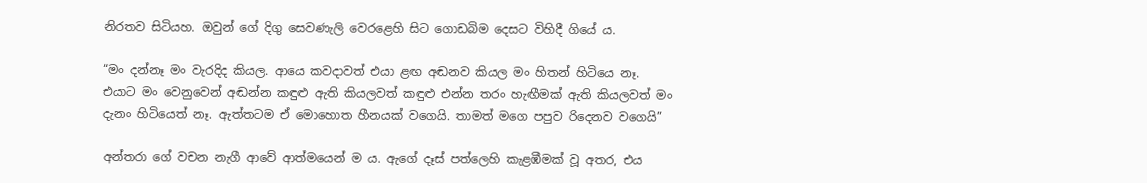නිරතව සිටියහ. ඔවුන් ගේ දිගු සෙවණැලි වෙරළෙහි සිට ගොඩබිම දෙසට විහිදී ගියේ ය.

“මං දන්නෑ මං වැරදිද කියල. ආයෙ කවදාවත් එයා ළඟ අඬනව කියල මං හිතන් හිටියෙ නෑ. එයාට මං වෙනුවෙන් අඬන්න කඳුළු ඇති කියලවත් කඳුළු එන්න තරං හැඟීමක් ඇති කියලවත් මං දැනං හිටියෙත් නෑ. ඇත්තටම ඒ මොහොත හීනයක් වගෙයි. තාමත් මගෙ පපුව රිදෙනව වගෙයි”

අන්තරා ගේ වචන නැගී ආවේ ආත්මයෙන් ම ය. ඇගේ දෑස් පත්ලෙහි කැළඹීමක් වූ අතර, එය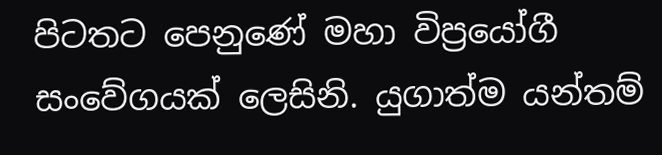පිටතට පෙනුණේ මහා විප්‍රයෝගී සංවේගයක් ලෙසිනි. යුගාත්ම යන්තම්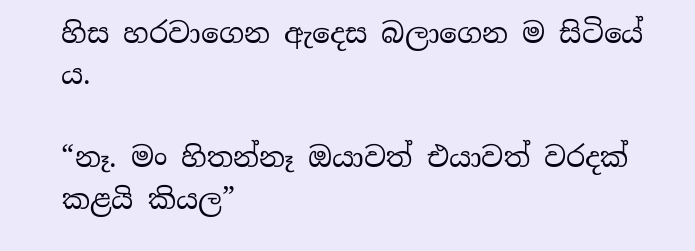හිස හරවාගෙන ඇදෙස බලාගෙන ම සිටියේ ය.

“නෑ. මං හිතන්නෑ ඔයාවත් එයාවත් වරදක් කළයි කියල”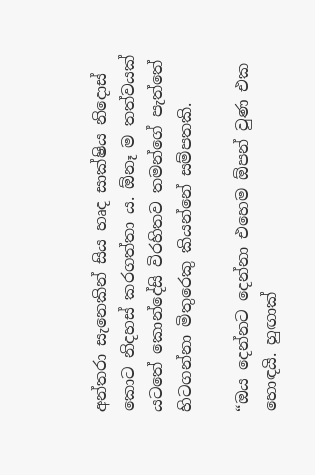අන්තරා සැනෙකින් සිය හෘද සාක්ෂිය නිදොස් කොට නිදහස් කරගත්තා ය. ඕනෑ ම තත්වයක් යටතේ කොන්දේසි විරහිතව තමන්ගේ පැත්තේ හිටගන්නා මිතුරෙකු කියන්නේ සම්පතකි.

“ඔය දෙන්නට දෙන්නා එහෙම ඕපන් වුණ එක හොඳයි. හුඟාක්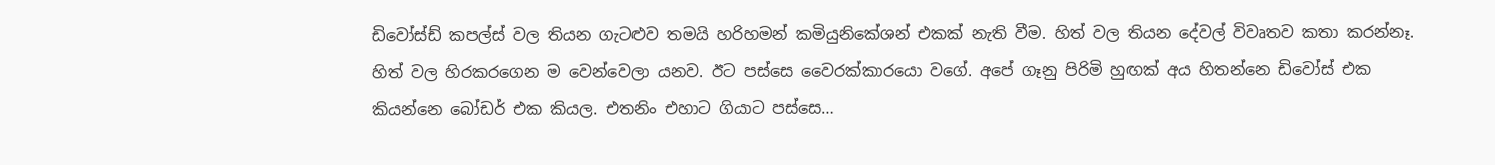ඩිවෝස්ඩ් කපල්ස් වල තියන ගැටළුව තමයි හරිහමන් කමියුනිකේශන් එකක් නැති වීම. හිත් වල තියන දේවල් විවෘතව කතා කරන්නෑ. හිත් වල හිරකරගෙන ම වෙන්වෙලා යනව. ඊට පස්සෙ වෛරක්කාරයො වගේ. අපේ ගෑනු පිරිමි හුඟක් අය හිතන්නෙ ඩිවෝස් එක කියන්නෙ බෝඩර් එක කියල. එතනිං එහාට ගියාට පස්‍සෙ…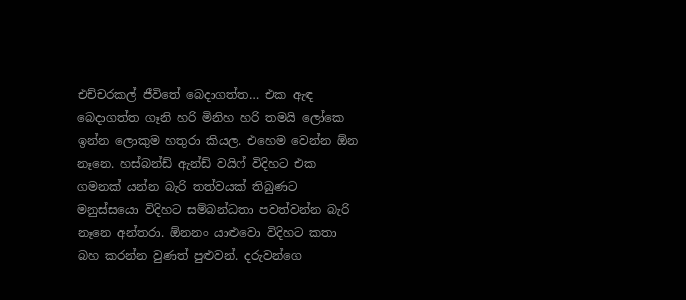එච්චරකල් ජීවිතේ බෙදාගත්ත… එක ඇඳ බෙදාගත්ත ගෑනි හරි මිනිහ හරි තමයි ලෝකෙ ඉන්න ලොකුම හතුරා කියල. එහෙම වෙන්න ඕන නෑනෙ. හස්බන්ඩ් ඇන්ඩ් වයිෆ් විදිහට එක ගමනක් යන්න බැරි තත්වයක් තිබුණට මනුස්සයො විදිහට සම්බන්ධතා පවත්වන්න බැරි නෑනෙ අන්තරා. ඕනනං යාළුවො විදිහට කතා බහ කරන්න වුණත් පුළුවන්. දරුවන්ගෙ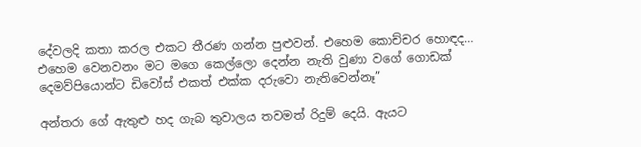දේවලදි කතා කරල එකට තීරණ ගන්න පුළුවන්. එහෙම කොච්චර හොඳද… එහෙම වෙනවනං මට මගෙ කෙල්ලො දෙන්න නැති වුණා වගේ ගොඩක් දෙමව්පියොන්ට ඩිවෝස් එකත් එක්ක දරුවො නැතිවෙන්නෑ”

අන්තරා ගේ ඇතුළු හද ගැබ තුවාලය තවමත් රිදුම් දෙයි. ඇයට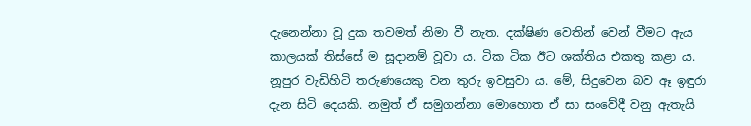දැනෙන්නා වූ දුක තවමත් නිමා වී නැත. දක්ෂිණ වෙතින් වෙන් වීමට ඇය කාලයක් තිස්සේ ම සූදානම් වූවා ය. ටික ටික ඊට ශක්තිය එකතු කළා ය. නූපුර වැඩිහිටි තරුණයෙකු වන තුරු ඉවසුවා ය. මේ, සිදුවෙන බව ඈ ඉඳුරා දැන සිටි දෙයකි. නමුත් ඒ සමුගන්නා මොහොත ඒ සා සංවේදී වනු ඇතැයි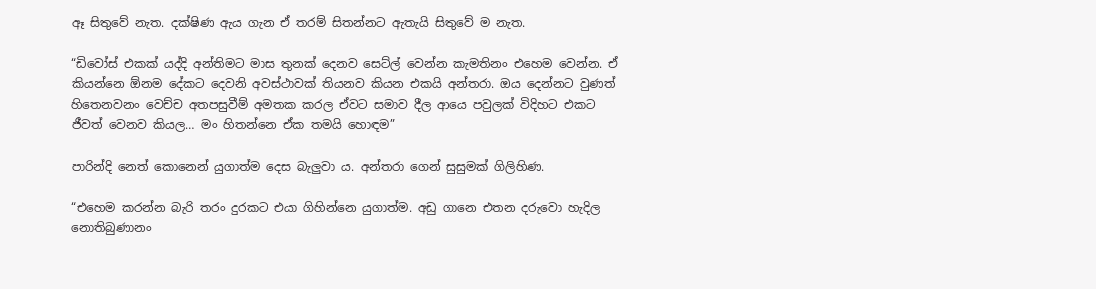ඈ සිතුවේ නැත. දක්ෂිණ ඇය ගැන ඒ තරම් සිතන්නට ඇතැයි සිතුවේ ම නැත.

“ඩිවෝස් එකක් යද්දි අන්තිමට මාස තුනක් දෙනව සෙට්ල් වෙන්න කැමතිනං එහෙම වෙන්න. ඒ කියන්නෙ ඕනම දේකට දෙවනි අවස්ථාවක් තියනව කියන එකයි අන්තරා. ඔය දෙන්නට වුණත් හිතෙනවනං වෙච්ච අතපසුවීම් අමතක කරල ඒවට සමාව දීල ආයෙ පවුලක් විදිහට එකට ජීවත් වෙනව කියල… මං හිතන්නෙ ඒක තමයි හොඳම”

පාරින්දි නෙත් කොනෙන් යුගාත්ම දෙස බැලුවා ය. අන්තරා ගෙන් සුසුමක් ගිලිහිණ.

“එහෙම කරන්න බැරි තරං දුරකට එයා ගිහින්නෙ යුගාත්ම. අඩු ගානෙ එතන දරුවො හැදිල නොතිබුණානං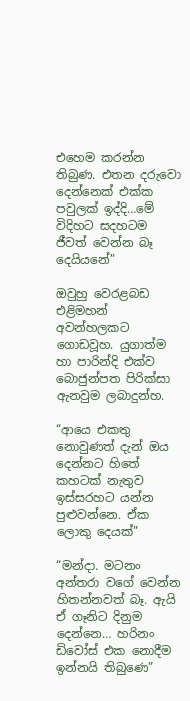එහෙම කරන්න තිබුණ. එතන දරුවො දෙන්නෙක් එක්ක පවුලක් ඉද්දි…මේ විදිහට සදහටම ජීවත් වෙන්න බෑ දෙයියනේ”

ඔවුහු වෙරළබඩ එළිමහන් අවන්හලකට ගොඩවූහ. යුගාත්ම හා පාරින්දි එක්ව බොජුන්පත පිරික්සා ඇනවුම ලබාදුන්හ.

“ආයෙ එකතු නොවුණත් දැන් ඔය දෙන්නට හිතේ කහටක් නැතුව ඉස්සරහට යන්න පුළුවන්නෙ. ඒක ලොකු දෙයක්”

“මන්දා. මටනං අන්තරා වගේ වෙන්න හිතන්නවත් බෑ. ඇයි ඒ ගෑනිට දිනුම දෙන්නෙ… හරිනං ඩිවෝස් එක නොදීම ඉන්නයි තිබුණෙ”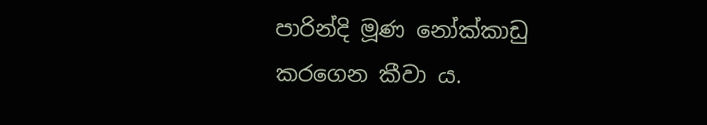පාරින්දි මූණ නෝක්කාඩු කරගෙන කීවා ය.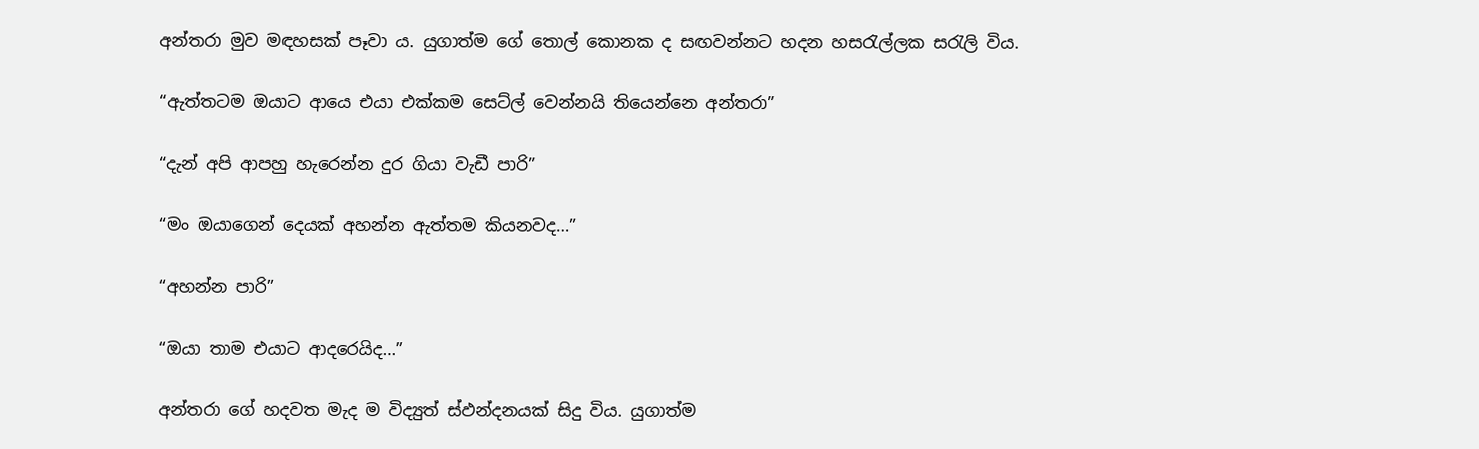අන්තරා මුව මඳහසක් පෑවා ය. යුගාත්ම ගේ තොල් කොනක ද සඟවන්නට හදන හසරැල්ලක සරැලි විය.

“ඇත්තටම ඔයාට ආයෙ එයා එක්කම සෙට්ල් වෙන්නයි තියෙන්නෙ අන්තරා”

“දැන් අපි ආපහු හැරෙන්න දුර ගියා වැඩී පාරි”

“මං ඔයාගෙන් දෙයක් අහන්න ඇත්තම කියනවද…”

“අහන්න පාරි”

“ඔයා තාම එයාට ආදරෙයිද…”

අන්තරා ගේ හදවත මැද ම විද්‍යුත් ස්ඵන්දනයක් සිදු විය. යුගාත්ම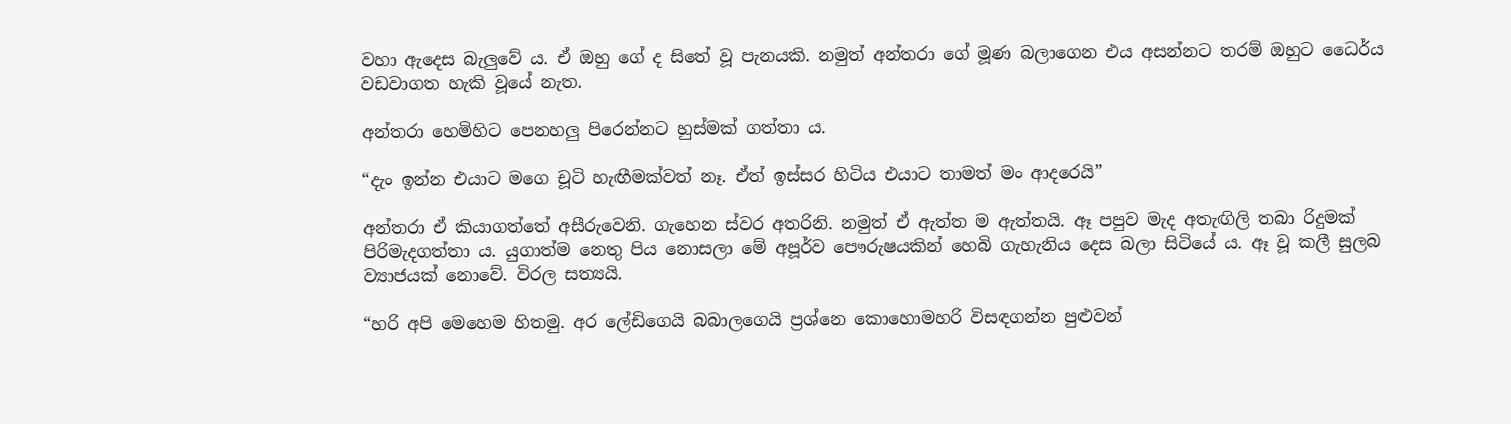වහා ඇදෙස බැලුවේ ය. ඒ ඔහු ගේ ද සිතේ වූ පැනයකි. නමුත් අන්තරා ගේ මූණ බලාගෙන එය අසන්නට තරම් ඔහුට ධෛර්ය වඩවාගත හැකි වූයේ නැත.

අන්තරා හෙමිහිට පෙනහලු පිරෙන්නට හුස්මක් ගත්තා ය.

“දැං ඉන්න එයාට මගෙ චූටි හැඟීමක්වත් නෑ. ඒත් ඉස්සර හිටිය එයාට තාමත් මං ආදරෙයි”

අන්තරා ඒ කියාගත්තේ අසීරුවෙනි. ගැහෙන ස්වර අතරිනි. නමුත් ඒ ඇත්ත ම ඇත්තයි. ඈ පපුව මැද අතැඟිලි තබා රිදුමක් පිරිමැදගත්තා ය. යුගාත්ම නෙතු පිය නොසලා මේ අපූර්ව පෞරුෂයකින් හෙබි ගැහැනිය දෙස බලා සිටියේ ය. ඈ වූ කලී සුලබ ව්‍යාජයක් නොවේ. විරල සත්‍යයි.

“හරි අපි මෙහෙම හිතමු. අර ලේඩිගෙයි බබාලගෙයි ප්‍රශ්නෙ කොහොමහරි විසඳගන්න පුළුවන්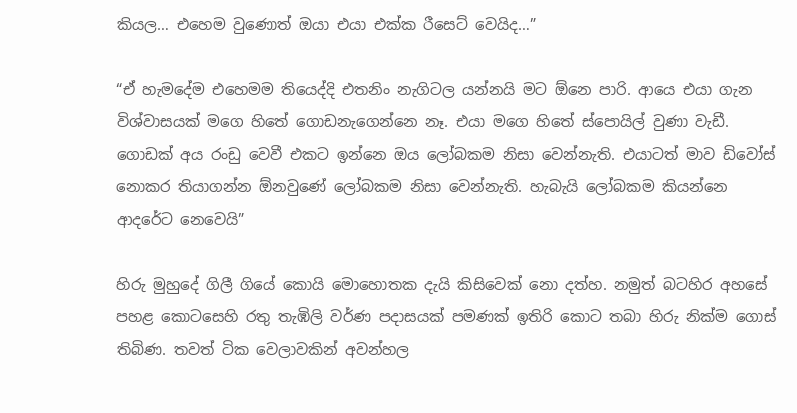කියල… එහෙම වුණොත් ඔයා එයා එක්ක රීසෙට් වෙයිද…”

“ඒ හැමදේම එහෙමම තියෙද්දි එතනිං නැගිටල යන්නයි මට ඕනෙ පාරි. ආයෙ එයා ගැන විශ්වාසයක් මගෙ හිතේ ගොඩනැගෙන්නෙ නෑ. එයා මගෙ හිතේ ස්පොයිල් වුණා වැඩී. ගොඩක් අය රංඩු වෙවී එකට ඉන්නෙ ඔය ලෝබකම නිසා වෙන්නැති. එයාටත් මාව ඩිවෝස් නොකර තියාගන්න ඕනවුණේ ලෝබකම නිසා වෙන්නැති. හැබැයි ලෝබකම කියන්නෙ ආදරේට නෙවෙයි”

හිරු මුහුදේ ගිලී ගියේ කොයි මොහොතක දැයි කිසිවෙක් නො දත්හ. නමුත් බටහිර අහසේ පහළ කොටසෙහි රතු තැඹිලි වර්ණ පදාසයක් පමණක් ඉතිරි කොට තබා හිරු නික්ම ගොස් තිබිණ. තවත් ටික වෙලාවකින් අවන්හල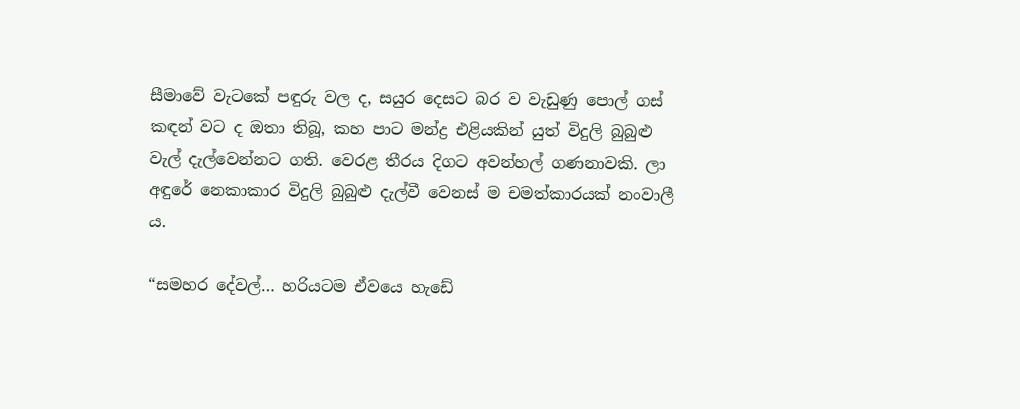සීමාවේ වැටකේ පඳුරු වල ද, සයුර දෙසට බර ව වැඩුණු පොල් ගස් කඳන් වට ද ඔතා තිබූ, කහ පාට මන්ද්‍ර එළියකින් යුත් විදුලි බුබුළු වැල් දැල්වෙන්නට ගති. වෙරළ තීරය දිගට අවන්හල් ගණනාවකි. ලා අඳුරේ නෙකාකාර විදුලි බුබුළු දැල්වී වෙනස් ම චමත්කාරයක් නංවාලී ය.

“සමහර දේවල්… හරියටම ඒවයෙ හැඩේ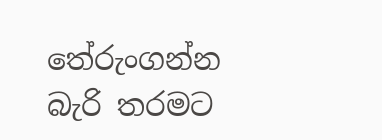තේරුංගන්න බැරි තරමට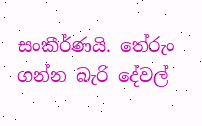සංකීර්ණයි. තේරුං ගන්න බැරි දේවල්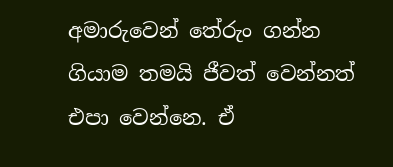අමාරුවෙන් තේරුං ගන්න ගියාම තමයි ජීවත් වෙන්නත් එපා වෙන්නෙ. ඒ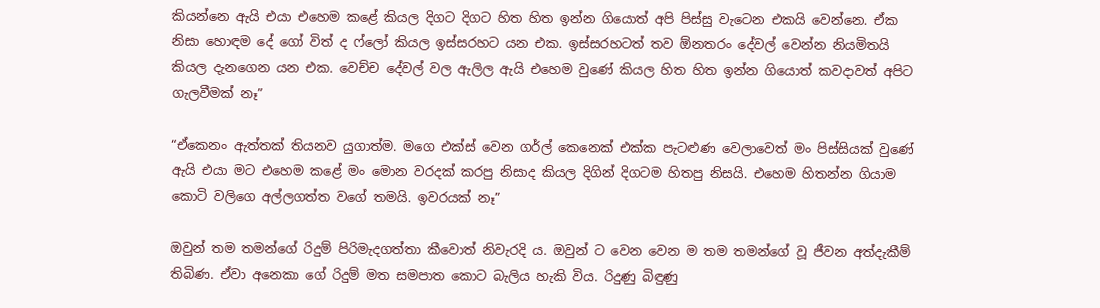කියන්නෙ ඇයි එයා එහෙම කළේ කියල දිගට දිගට හිත හිත ඉන්න ගියොත් අපි පිස්සු වැටෙන එකයි වෙන්නෙ. ඒක නිසා හොඳම දේ ගෝ විත් ද ෆ්ලෝ කියල ඉස්සරහට යන එක. ඉස්සරහටත් තව ඕනතරං දේවල් වෙන්න නියමිතයි කියල දැනගෙන යන එක. වෙච්ච දේවල් වල ඇලිල ඇයි එහෙම වුණේ කියල හිත හිත ඉන්න ගියොත් කවදාවත් අපිට ගැලවීමක් නෑ”

“ඒකෙනං ඇත්තක් තියනව යුගාත්ම. මගෙ එක්ස් වෙන ගර්ල් කෙනෙක් එක්ක පැටළුණ වෙලාවෙත් මං පිස්සියක් වුණේ ඇයි එයා මට එහෙම කළේ මං මොන වරදක් කරපු නිසාද කියල දිගින් දිගටම හිතපු නිසයි. එහෙම හිතන්න ගියාම කොටි වලිගෙ අල්ලගත්ත වගේ තමයි. ඉවරයක් නෑ”

ඔවුන් තම තමන්ගේ රිදුම් පිරිමැදගත්තා කීවොත් නිවැරදි ය. ඔවුන් ට වෙන වෙන ම තම තමන්ගේ වූ ජීවන අත්දැකීම් තිබිණ. ඒවා අනෙකා ගේ රිදුම් මත සමපාත කොට බැලිය හැකි විය. රිදුණු බිඳුණු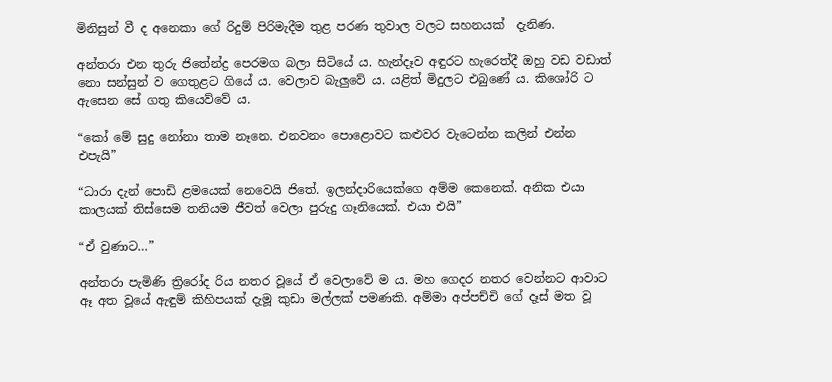මිනිසුන් වී ද අනෙකා ගේ රිදුම් පිරිමැදීම තුළ පරණ තුවාල වලට සහනයක්  දැනිණ.

අන්තරා එන තුරු ජිතේන්ද්‍ර පෙරමග බලා සිටියේ ය. හැන්දෑව අඳුරට හැරෙත්දී ඔහු වඩ වඩාත් නො සන්සුන් ව ගෙතුළට ගියේ ය. වෙලාව බැලුවේ ය. යළිත් මිදුලට එබුණේ ය. කිශෝරි ට ඇසෙන සේ ගතු කියෙව්වේ ය.

“කෝ මේ සුදු නෝනා තාම නෑනෙ. එනවනං පොළොවට කළුවර වැටෙන්න කලින් එන්න එපැයි”

“ධාරා දැන් පොඩි ළමයෙක් නෙවෙයි ජිතේ. ඉලන්දාරියෙක්ගෙ අම්ම කෙනෙක්. අනික එයා කාලයක් තිස්සෙම තනියම ජීවත් වෙලා පුරුදු ගෑනියෙක්. එයා එයි”

“ඒ වුණාට…”

අන්තරා පැමිණි ත්‍රිරෝද රිය නතර වූයේ ඒ වෙලාවේ ම ය. මහ ගෙදර නතර වෙන්නට ආවාට ඈ අත වූයේ ඇඳුම් කිහිපයක් දැමූ කුඩා මල්ලක් පමණකි. අම්මා අප්පච්චි ගේ දෑස් මත වූ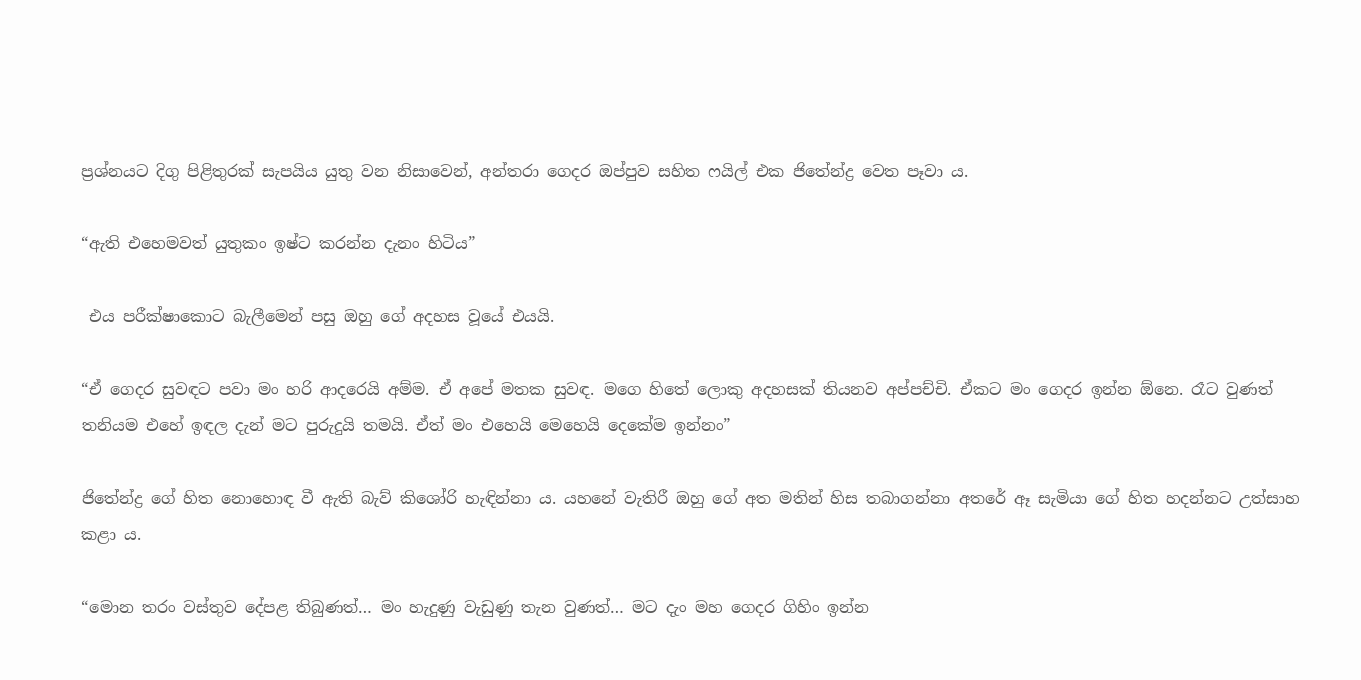ප්‍රශ්නයට දිගු පිළිතුරක් සැපයිය යුතු වන නිසාවෙන්, අන්තරා ගෙදර ඔප්පුව සහිත ෆයිල් එක ජිතේන්ද්‍ර වෙත පෑවා ය.

“ඇති එහෙමවත් යුතුකං ඉෂ්ට කරන්න දැනං හිටිය”

 එය පරීක්ෂාකොට බැලීමෙන් පසු ඔහු ගේ අදහස වූයේ එයයි.

“ඒ ගෙදර සුවඳට පවා මං හරි ආදරෙයි අම්ම. ඒ අපේ මතක සුවඳ. මගෙ හිතේ ලොකු අදහසක් තියනව අප්පච්චි. ඒකට මං ගෙදර ඉන්න ඕනෙ. රෑට වුණත් තනියම එහේ ඉඳල දැන් මට පුරුදුයි තමයි. ඒත් මං එහෙයි මෙහෙයි දෙකේම ඉන්නං”

ජිතේන්ද්‍ර ගේ හිත නොහොඳ වී ඇති බැව් කිශෝරි හැඳින්නා ය. යහනේ වැතිරී ඔහු ගේ අත මතින් හිස තබාගන්නා අතරේ ඈ සැමියා ගේ හිත හදන්නට උත්සාහ කළා ය.

“මොන තරං වස්තුව දේපළ තිබුණත්… මං හැදුණු වැඩුණු තැන වුණත්… මට දැං මහ ගෙදර ගිහිං ඉන්න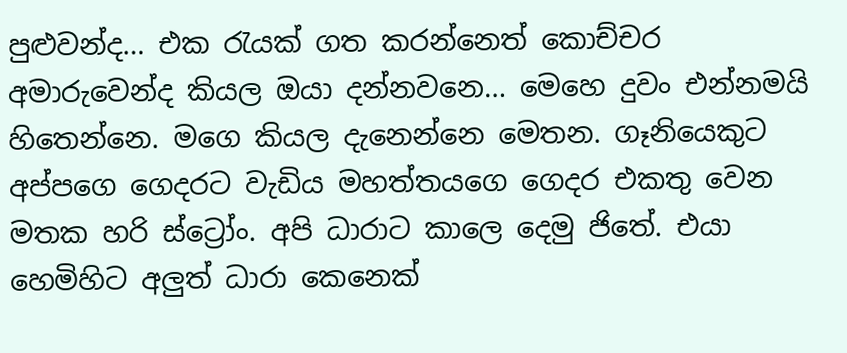පුළුවන්ද… එක රැයක් ගත කරන්නෙත් කොච්චර අමාරුවෙන්ද කියල ඔයා දන්නවනෙ… මෙහෙ දුවං එන්නමයි හිතෙන්නෙ. මගෙ කියල දැනෙන්නෙ මෙතන. ගෑනියෙකුට අප්පගෙ ගෙදරට වැඩිය මහත්තයගෙ ගෙදර එකතු වෙන මතක හරි ස්ට්‍රෝං. අපි ධාරාට කාලෙ දෙමු ජිතේ. එයා හෙමිහිට අලුත් ධාරා කෙනෙක්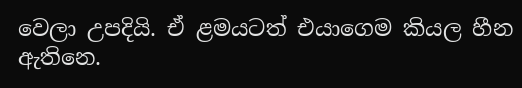වෙලා උපදියි. ඒ ළමයටත් එයාගෙම කියල හීන ඇතිනෙ.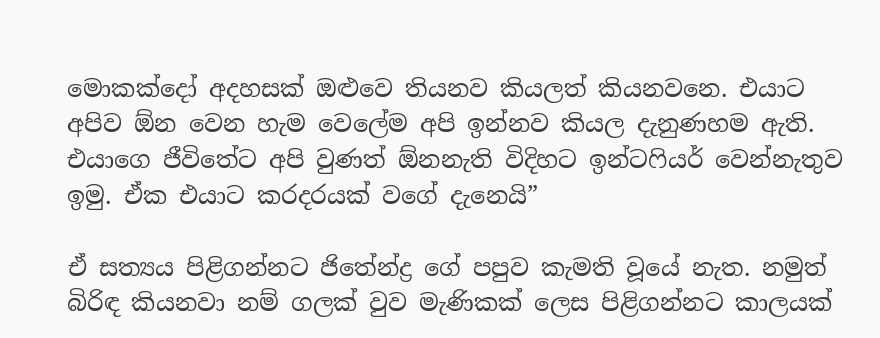මොකක්දෝ අදහසක් ඔළුවෙ තියනව කියලත් කියනවනෙ. එයාට අපිව ඕන වෙන හැම වෙලේම අපි ඉන්නව කියල දැනුණහම ඇති. එයාගෙ ජීවිතේට අපි වුණත් ඕනනැති විදිහට ඉන්ටෆියර් වෙන්නැතුව ඉමු. ඒක එයාට කරදරයක් වගේ දැනෙයි”

ඒ සත්‍යය පිළිගන්නට ජිතේන්ද්‍ර ගේ පපුව කැමති වූයේ නැත. නමුත් බිරිඳ කියනවා නම් ගලක් වුව මැණිකක් ලෙස පිළිගන්නට කාලයක්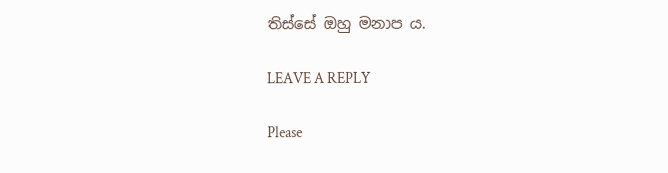තිස්සේ ඔහු මනාප ය.

LEAVE A REPLY

Please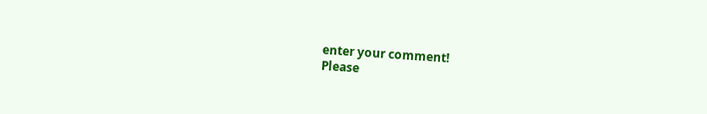enter your comment!
Please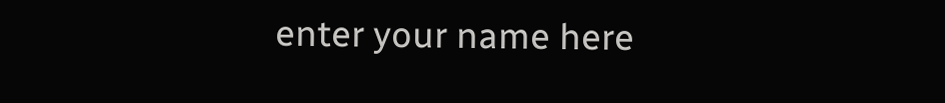enter your name here